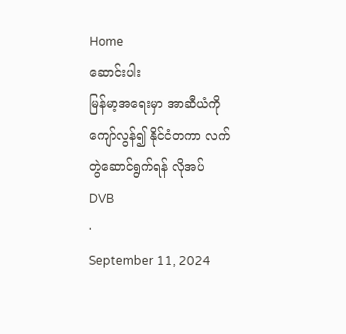Home
ဆောင်းပါး
မြန်မာ့အရေးမှာ အာဆီယံကိုကျော်လွန်၍ နိုင်ငံတကာ လက်တွဲဆောင်ရွက်ရန် လိုအပ်
DVB
·
September 11, 2024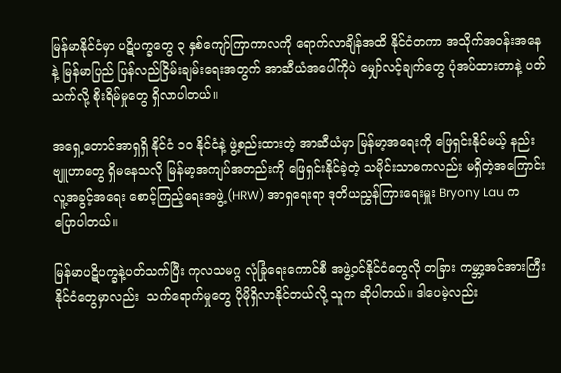မြန်မာနိုင်ငံမှာ ပဋိပက္ခတွေ ၃ နှစ်ကျော်ကြာကာလကို ရောက်လာချိန်အထိ နိုင်ငံတကာ အသိုက်အဝန်းအနေနဲ့ မြန်မာပြည် ပြန်လည်ငြိမ်းချမ်းရေးအတွက် အာဆီယံအပေါ်ကိုပဲ မျှော်လင့်ချက်တွေ ပုံအပ်ထားတာနဲ့ ပတ်သက်လို့ စိုးရိမ်မှုတွေ ရှိလာပါတယ်။

အရှေ့တောင်အာရှရှိ နိုင်ငံ ၁၀ နိုင်ငံနဲ့ ဖွဲ့စည်းထားတဲ့ အာဆီယံမှာ မြန်မာ့အရေးကို ဖြေရှင်းနိုင်မယ့် နည်းဗျူဟာတွေ ရှိမနေသလို မြန်မာ့အကျပ်အတည်းကို ဖြေရှင်းနိုင်ခဲ့တဲ့ သမိုင်းသာဓကလည်း မရှိတဲ့အကြောင်း လူ့အခွင့်အရေး စောင့်ကြည့်ရေးအဖွဲ့ (HRW) အာရှရေးရာ ဒုတိယညွှန်ကြားရေးမှူး Bryony Lau က ပြောပါတယ်။

မြန်မာပဋိပက္ခနဲ့ပတ်သက်ပြီး ကုလသမဂ္ဂ လုံခြုံရေးကောင်စီ အဖွဲ့ဝင်နိုင်ငံတွေလို တခြား ကမ္ဘာ့အင်အားကြီးနိုင်ငံတွေမှာလည်း  သက်ရောက်မှုတွေ ပိုမိုရှိလာနိုင်တယ်လို့ သူက ဆိုပါတယ်။ ဒါပေမဲ့လည်း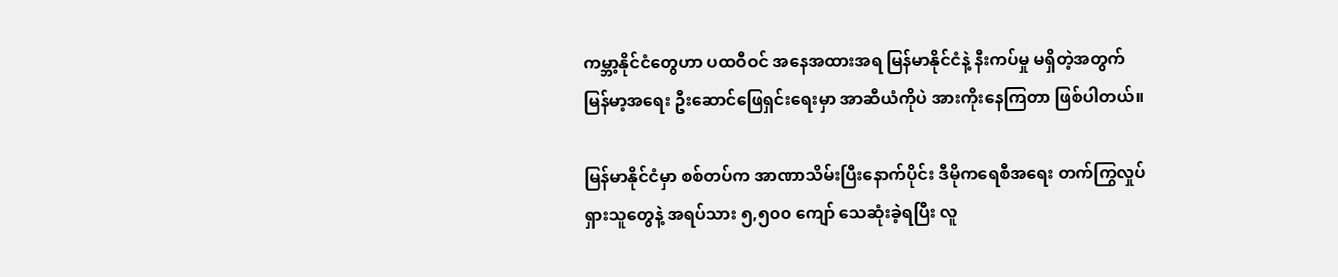ကမ္ဘာ့နိုင်ငံတွေဟာ ပထဝီဝင် အနေအထားအရ မြန်မာနိုင်ငံနဲ့ နီးကပ်မှု မရှိတဲ့အတွက် မြန်မာ့အရေး ဦးဆောင်ဖြေရှင်းရေးမှာ အာဆီယံကိုပဲ အားကိုးနေကြတာ ဖြစ်ပါတယ်။

မြန်မာနိုင်ငံမှာ စစ်တပ်က အာဏာသိမ်းပြီးနောက်ပိုင်း ဒီမိုကရေစီအရေး တက်ကြွလှုပ်ရှားသူတွေနဲ့ အရပ်သား ၅,၅၀၀ ကျော် သေဆုံးခဲ့ရပြီး လူ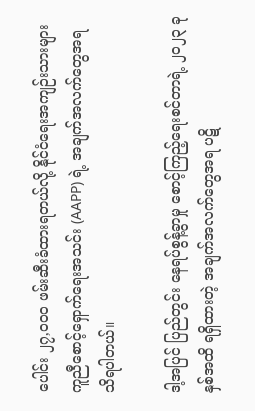ပေါင်း ၂၇,၀၀၀ ဖမ်းဆီးခံထားရတယ်လို့ နိုင်ငံရေးအကျဉ်းသားများ ကူညီစောင့်ရှောက်ရေးအသင်း (AAPP) ရဲ့ အချက်အလက်တွေအရ သိရပါတယ်။

ဒါ့အပြင် ပြည်တွင်း နေရပ်စွန့်ခွာမှု စောင့်ကြည့်ရေးစင်တာရဲ့ ၂၀၂၃ ခုနှစ်အထိ ရရှိထားတဲ့ အချက်အလက်တွေအရ ပဋိ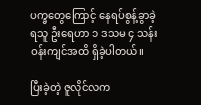ပက္ခတွေကြောင့် နေရပ်စွန့်ခွာခဲ့ရသူ ဦးရေဟာ ၁ ဒသမ ၄ သန်းဝန်းကျင်အထိ ရှိခဲ့ပါတယ်။

ပြီးခဲ့တဲ့ ဇူလိုင်လက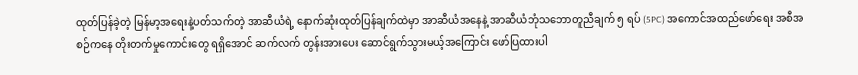ထုတ်ပြန်ခဲ့တဲ့ မြန်မာ့အရေးနဲ့ပတ်သက်တဲ့ အာဆီယံရဲ့ နောက်ဆုံးထုတ်ပြန်ချက်ထဲမှာ အာဆီယံအနေနဲ့ အာဆီယံဘုံသဘောတူညီချက် ၅ ရပ် (5PC) အကောင်အထည်ဖော်ရေး အစီအစဉ်ကနေ တိုးတက်မှုကောင်းတွေ ရရှိအောင် ဆက်လက် တွန်းအားပေး ဆောင်ရွက်သွားမယ့်အကြောင်း ဖော်ပြထားပါ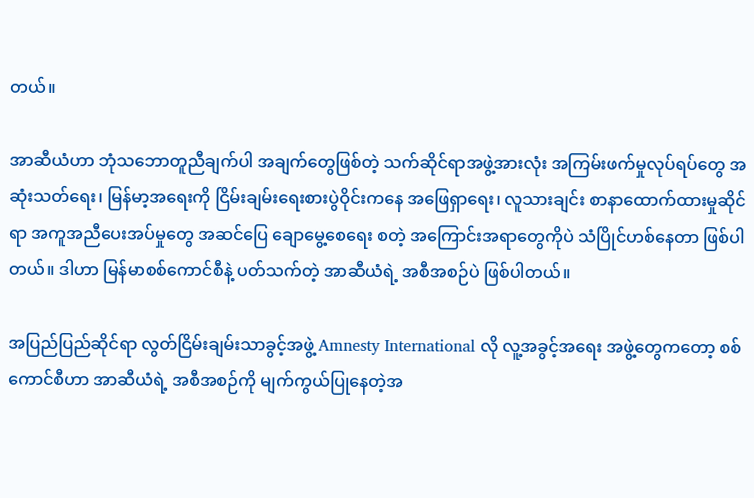တယ်။

အာဆီယံဟာ ဘုံသဘောတူညီချက်ပါ အချက်တွေဖြစ်တဲ့ သက်ဆိုင်ရာအဖွဲ့အားလုံး အကြမ်းဖက်မှုလုပ်ရပ်တွေ အဆုံးသတ်ရေး၊ မြန်မာ့အရေးကို ငြိမ်းချမ်းရေးစားပွဲဝိုင်းကနေ အဖြေရှာရေး၊ လူသားချင်း စာနာထောက်ထားမှုဆိုင်ရာ အကူအညီပေးအပ်မှုတွေ အဆင်ပြေ ချောမွေ့စေရေး စတဲ့ အကြောင်းအရာတွေကိုပဲ သံပြိုင်ဟစ်နေတာ ဖြစ်ပါတယ်။ ဒါဟာ မြန်မာစစ်ကောင်စီနဲ့ ပတ်သက်တဲ့ အာဆီယံရဲ့ အစီအစဉ်ပဲ ဖြစ်ပါတယ်။

အပြည်ပြည်ဆိုင်ရာ လွတ်ငြိမ်းချမ်းသာခွင့်အဖွဲ့ Amnesty International လို လူ့အခွင့်အရေး အဖွဲ့တွေကတော့ စစ်ကောင်စီဟာ အာဆီယံရဲ့ အစီအစဉ်ကို မျက်ကွယ်ပြုနေတဲ့အ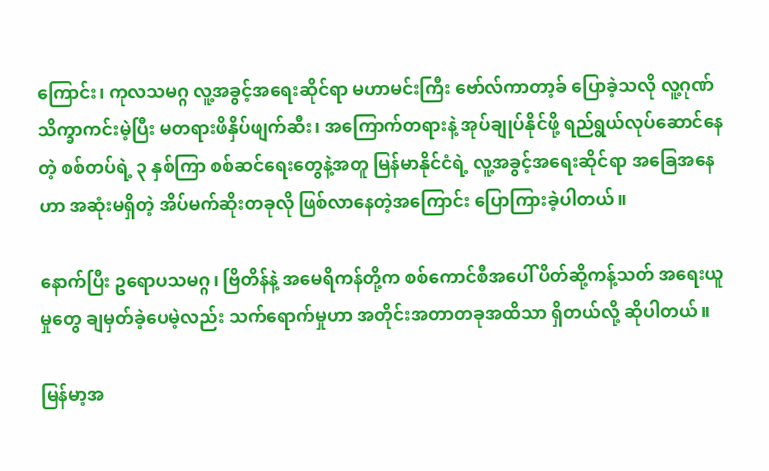ကြောင်း၊ ကုလသမဂ္ဂ လူ့အခွင့်အရေးဆိုင်ရာ မဟာမင်းကြီး ဗော်လ်ကာတာ့ခ် ပြောခဲ့သလို လူ့ဂုဏ်သိက္ခာကင်းမဲ့ပြီး မတရားဖိနှိပ်ဖျက်ဆီး၊ အကြောက်တရားနဲ့ အုပ်ချုပ်နိုင်ဖို့ ရည်ရွယ်လုပ်ဆောင်နေတဲ့ စစ်တပ်ရဲ့ ၃ နှစ်ကြာ စစ်ဆင်ရေးတွေနဲ့အတူ မြန်မာနိုင်ငံရဲ့ လူ့အခွင့်အရေးဆိုင်ရာ အခြေအနေဟာ အဆုံးမရှိတဲ့ အိပ်မက်ဆိုးတခုလို ဖြစ်လာနေတဲ့အကြောင်း ပြောကြားခဲ့ပါတယ်။

နောက်ပြီး ဥရောပသမဂ္ဂ၊ ဗြိတိန်နဲ့ အမေရိကန်တို့က စစ်ကောင်စီအပေါ် ပိတ်ဆို့ကန့်သတ် အရေးယူမှုတွေ ချမှတ်ခဲ့ပေမဲ့လည်း သက်ရောက်မှုဟာ အတိုင်းအတာတခုအထိသာ ရှိတယ်လို့ ဆိုပါတယ်။

မြန်မာ့အ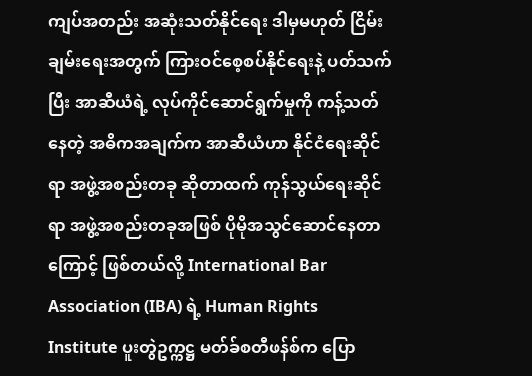ကျပ်အတည်း အဆုံးသတ်နိုင်ရေး ဒါမှမဟုတ် ငြိမ်းချမ်းရေးအတွက် ကြားဝင်စေ့စပ်နိုင်ရေးနဲ့ ပတ်သက်ပြီး အာဆီယံရဲ့ လုပ်ကိုင်ဆောင်ရွက်မှုကို ကန့်သတ်နေတဲ့ အဓိကအချက်က အာဆီယံဟာ နိုင်ငံရေးဆိုင်ရာ အဖွဲ့အစည်းတခု ဆိုတာထက် ကုန်သွယ်ရေးဆိုင်ရာ အဖွဲ့အစည်းတခုအဖြစ် ပိုမိုအသွင်ဆောင်နေတာကြောင့် ဖြစ်တယ်လို့ International Bar Association (IBA) ရဲ့ Human Rights Institute ပူးတွဲဥက္ကဋ္ဌ မတ်ခ်စတီဖန်စ်က ပြော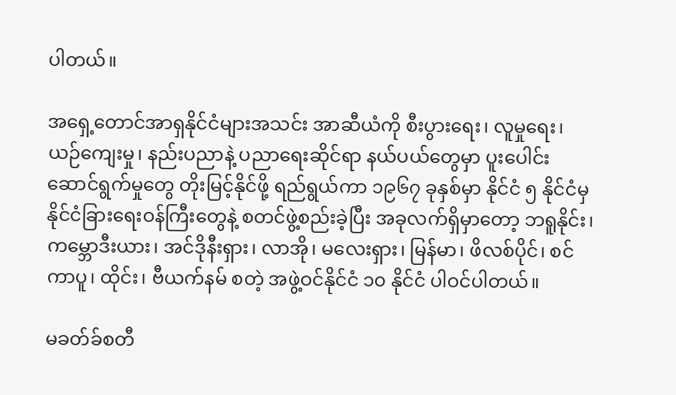ပါတယ်။

အရှေ့တောင်အာရှနိုင်ငံများအသင်း အာဆီယံကို စီးပွားရေး၊ လူမှုရေး၊ ယဉ်ကျေးမှု၊ နည်းပညာနဲ့ ပညာရေးဆိုင်ရာ နယ်ပယ်တွေမှာ ပူးပေါင်းဆောင်ရွက်မှုတွေ တိုးမြင့်နိုင်ဖို့ ရည်ရွယ်ကာ ၁၉၆၇ ခုနှစ်မှာ နိုင်ငံ ၅ နိုင်ငံမှ နိုင်ငံခြားရေးဝန်ကြီးတွေနဲ့ စတင်ဖွဲ့စည်းခဲ့ပြီး အခုလက်ရှိမှာတော့ ဘရူနိုင်း၊ ကမ္ဘောဒီးယား၊ အင်ဒိုနီးရှား၊ လာအို၊ မလေးရှား၊ မြန်မာ၊ ဖိလစ်ပိုင်၊ စင်ကာပူ၊ ထိုင်း၊ ဗီယက်နမ် စတဲ့ အဖွဲ့ဝင်နိုင်ငံ ၁၀ နိုင်ငံ ပါဝင်ပါတယ်။

မခတ်ခ်စတီ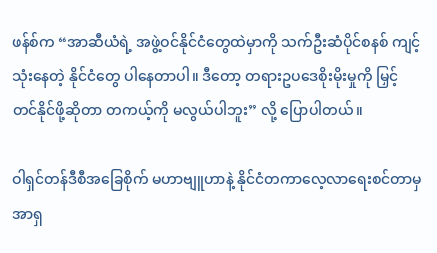ဖန်စ်က “အာဆီယံရဲ့ အဖွဲ့ဝင်နိုင်ငံတွေထဲမှာကို သက်ဦးဆံပိုင်စနစ် ကျင့်သုံးနေတဲ့ နိုင်ငံတွေ ပါနေတာပါ။ ဒီတော့ တရားဥပဒေစိုးမိုးမှုကို မြှင့်တင်နိုင်ဖို့ဆိုတာ တကယ့်ကို မလွယ်ပါဘူး” လို့ ပြောပါတယ်။

ဝါရှင်တန်ဒီစီအခြေစိုက် မဟာဗျူဟာနဲ့ နိုင်ငံတကာလေ့လာရေးစင်တာမှ အာရှ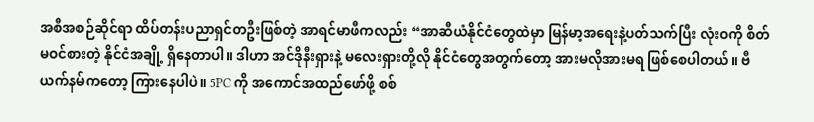အစီအစဉ်ဆိုင်ရာ ထိပ်တန်းပညာရှင်တဦးဖြစ်တဲ့ အာရင်မာဖီကလည်း “အာဆီယံနိုင်ငံတွေထဲမှာ မြန်မာ့အရေးနဲ့ပတ်သက်ပြီး လုံးဝကို စိတ်မဝင်စားတဲ့ နိုင်ငံအချို့ ရှိနေတာပါ။ ဒါဟာ အင်ဒိုနီးရှားနဲ့ မလေးရှားတို့လို နိုင်ငံတွေအတွက်တော့ အားမလိုအားမရ ဖြစ်စေပါတယ်။ ဗီယက်နမ်ကတော့ ကြားနေပါပဲ။ 5PC ကို အကောင်အထည်ဖော်ဖို့ စစ်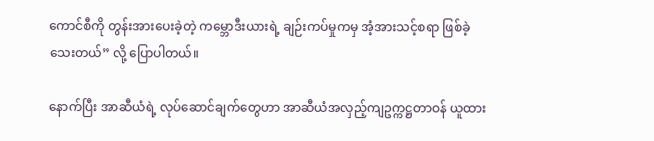ကောင်စီကို တွန်းအားပေးခဲ့တဲ့ ကမ္ဘောဒီးယားရဲ့ ချဉ်းကပ်မှုကမှ အံ့အားသင့်စရာ ဖြစ်ခဲ့သေးတယ်” လို့ ပြောပါတယ်။

နောက်ပြီး အာဆီယံရဲ့ လုပ်ဆောင်ချက်တွေဟာ အာဆီယံအလှည့်ကျဥက္ကဋ္ဌတာဝန် ယူထား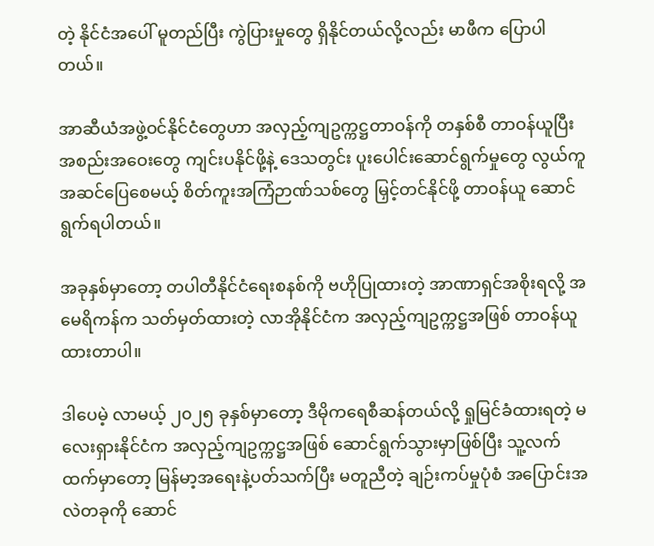တဲ့ နိုင်ငံအပေါ် မူတည်ပြီး ကွဲပြားမှုတွေ ရှိနိုင်တယ်လို့လည်း မာဖီက ပြောပါတယ်။

အာဆီယံအဖွဲ့ဝင်နိုင်ငံတွေဟာ အလှည့်ကျဥက္ကဋ္ဌတာဝန်ကို တနှစ်စီ တာဝန်ယူပြီး အစည်းအဝေးတွေ ကျင်းပနိုင်ဖို့နဲ့ ဒေသတွင်း ပူးပေါင်းဆောင်ရွက်မှုတွေ လွယ်ကူအဆင်ပြေစေမယ့် စိတ်ကူးအကြံဉာဏ်သစ်တွေ မြှင့်တင်နိုင်ဖို့ တာဝန်ယူ ဆောင်ရွက်ရပါတယ်။

အခုနှစ်မှာတော့ တပါတီနိုင်ငံရေးစနစ်ကို ဗဟိုပြုထားတဲ့ အာဏာရှင်အစိုးရလို့ အမေရိကန်က သတ်မှတ်ထားတဲ့ လာအိုနိုင်ငံက အလှည့်ကျဥက္ကဋ္ဌအဖြစ် တာဝန်ယူထားတာပါ။

ဒါပေမဲ့ လာမယ့် ၂၀၂၅ ခုနှစ်မှာတော့ ဒီမိုကရေစီဆန်တယ်လို့ ရှုမြင်ခံထားရတဲ့ မလေးရှားနိုင်ငံက အလှည့်ကျဥက္ကဋ္ဌအဖြစ် ဆောင်ရွက်သွားမှာဖြစ်ပြီး သူ့လက်ထက်မှာတော့ မြန်မာ့အရေးနဲ့ပတ်သက်ပြီး မတူညီတဲ့ ချဉ်းကပ်မှုပုံစံ အပြောင်းအလဲတခုကို ဆောင်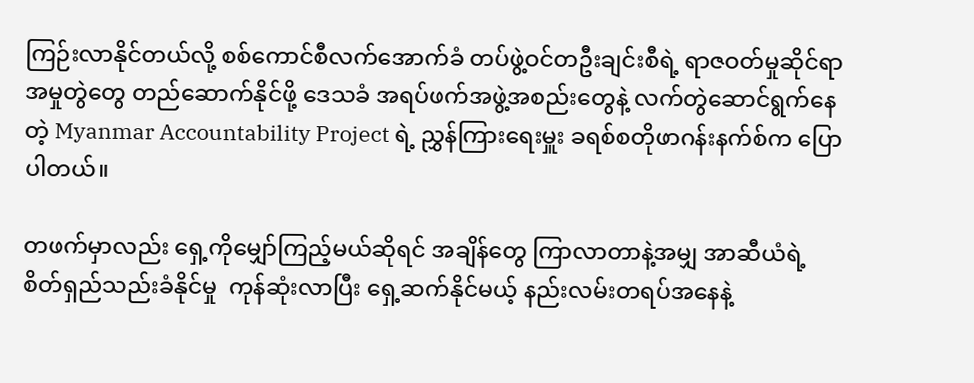ကြဉ်းလာနိုင်တယ်လို့ စစ်ကောင်စီလက်အောက်ခံ တပ်ဖွဲ့ဝင်တဦးချင်းစီရဲ့ ရာဇဝတ်မှုဆိုင်ရာ အမှုတွဲတွေ တည်ဆောက်နိုင်ဖို့ ဒေသခံ အရပ်ဖက်အဖွဲ့အစည်းတွေနဲ့ လက်တွဲဆောင်ရွက်နေတဲ့ Myanmar Accountability Project ရဲ့ ညွှန်ကြားရေးမှူး ခရစ်စတိုဖာဂန်းနက်စ်က ပြောပါတယ်။

တဖက်မှာလည်း ရှေ့ကိုမျှော်ကြည့်မယ်ဆိုရင် အချိန်တွေ ကြာလာတာနဲ့အမျှ အာဆီယံရဲ့ စိတ်ရှည်သည်းခံနိုင်မှု  ကုန်ဆုံးလာပြီး ရှေ့ဆက်နိုင်မယ့် နည်းလမ်းတရပ်အနေနဲ့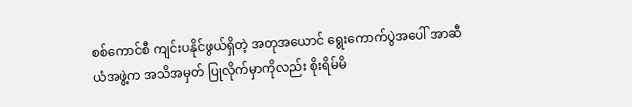စစ်ကောင်စီ ကျင်းပနိုင်ဖွယ်ရှိတဲ့ အတုအယောင် ရွေးကောက်ပွဲအပေါ် အာဆီယံအဖွဲ့က အသိအမှတ် ပြုလိုက်မှာကိုလည်း စိုးရိမ်မိ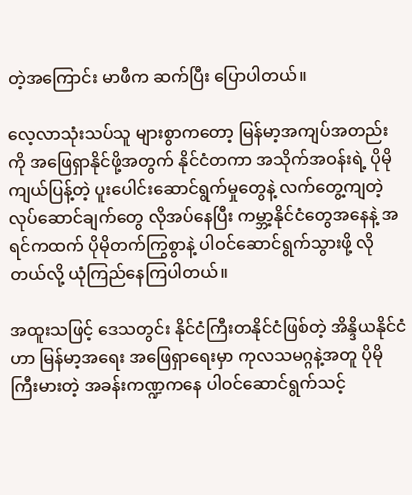တဲ့အကြောင်း မာဖီက ဆက်ပြီး ပြောပါတယ်။

လေ့လာသုံးသပ်သူ များစွာကတော့ မြန်မာ့အကျပ်အတည်းကို အဖြေရှာနိုင်ဖို့အတွက် နိုင်ငံတကာ အသိုက်အဝန်းရဲ့ ပိုမိုကျယ်ပြန့်တဲ့ ပူးပေါင်းဆောင်ရွက်မှုတွေနဲ့ လက်တွေ့ကျတဲ့ လုပ်ဆောင်ချက်တွေ လိုအပ်နေပြီး ကမ္ဘာ့နိုင်ငံတွေအနေနဲ့ အရင်ကထက် ပိုမိုတက်ကြွစွာနဲ့ ပါဝင်ဆောင်ရွက်သွားဖို့ လိုတယ်လို့ ယုံကြည်နေကြပါတယ်။

အထူးသဖြင့် ဒေသတွင်း နိုင်ငံကြီးတနိုင်ငံဖြစ်တဲ့ အိန္ဒိယနိုင်ငံဟာ မြန်မာ့အရေး အဖြေရှာရေးမှာ ကုလသမဂ္ဂနဲ့အတူ ပိုမိုကြီးမားတဲ့ အခန်းကဏ္ဍကနေ ပါဝင်ဆောင်ရွက်သင့်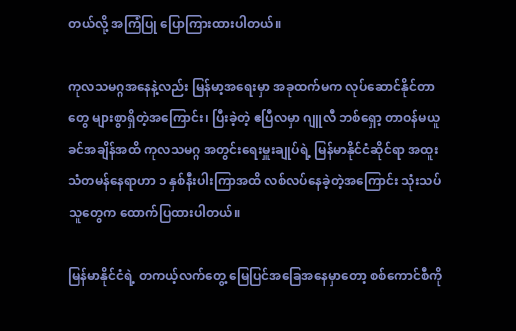တယ်လို့ အကြံပြု ပြောကြားထားပါတယ်။

ကုလသမဂ္ဂအနေနဲ့လည်း မြန်မာ့အရေးမှာ အခုထက်မက လုပ်ဆောင်နိုင်တာတွေ များစွာရှိတဲ့အကြောင်း၊ ပြီးခဲ့တဲ့ ဧပြီလမှာ ဂျူလီ ဘစ်ရှော့ တာဝန်မယူခင်အချိန်အထိ ကုလသမဂ္ဂ အတွင်းရေးမှူးချုပ်ရဲ့ မြန်မာနိုင်ငံဆိုင်ရာ အထူးသံတမန်နေရာဟာ ၁ နှစ်နီးပါးကြာအထိ လစ်လပ်နေခဲ့တဲ့အကြောင်း သုံးသပ်သူတွေက ထောက်ပြထားပါတယ်။

မြန်မာနိုင်ငံရဲ့ တကယ့်လက်တွေ့ မြေပြင်အခြေအနေမှာတော့ စစ်ကောင်စီကို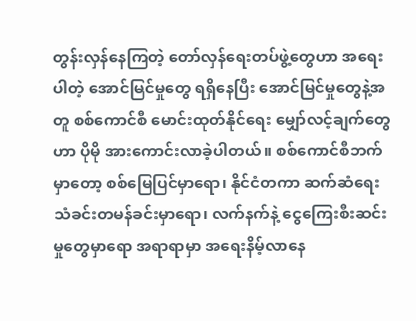တွန်းလှန်နေကြတဲ့ တော်လှန်ရေးတပ်ဖွဲ့တွေဟာ အရေးပါတဲ့ အောင်မြင်မှုတွေ ရရှိနေပြီး အောင်မြင်မှုတွေနဲ့အတူ စစ်ကောင်စီ မောင်းထုတ်နိုင်ရေး မျှော်လင့်ချက်တွေဟာ ပိုမို အားကောင်းလာခဲ့ပါတယ်။ စစ်ကောင်စီဘက်မှာတော့ စစ်မြေပြင်မှာရော၊ နိုင်ငံတကာ ဆက်ဆံရေး သံခင်းတမန်ခင်းမှာရော၊ လက်နက်နဲ့ ငွေကြေးစီးဆင်းမှုတွေမှာရော အရာရာမှာ အရေးနိမ့်လာနေ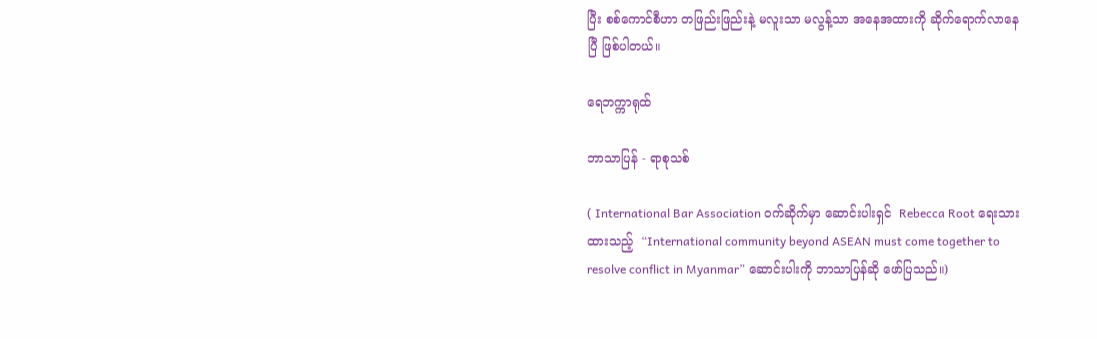ပြီး စစ်ကောင်စီဟာ တဖြည်းဖြည်းနဲ့ မလူးသာ မလွန့်သာ အနေအထားကို ဆိုက်ရောက်လာနေပြီ ဖြစ်ပါတယ်။

ရေဘက္ကာရုထ်

ဘာသာပြန် - ရာစုသစ်

( International Bar Association ဝက်ဆိုက်မှာ ဆောင်းပါးရှင်  Rebecca Root ရေးသားထားသည့်  “International community beyond ASEAN must come together to resolve conflict in Myanmar” ဆောင်းပါးကို ဘာသာပြန်ဆို ဖော်ပြသည်။)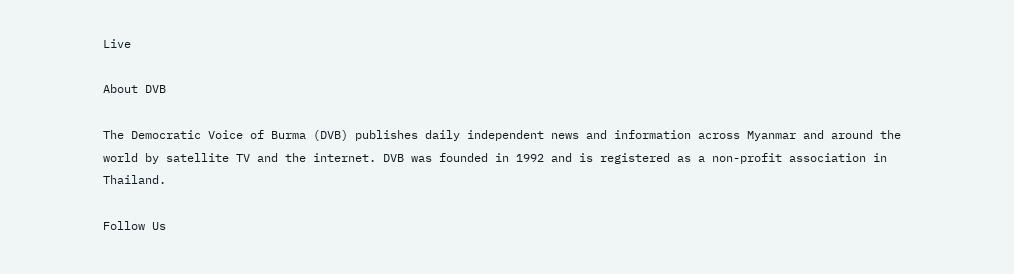Live

About DVB

The Democratic Voice of Burma (DVB) publishes daily independent news and information across Myanmar and around the world by satellite TV and the internet. DVB was founded in 1992 and is registered as a non-profit association in Thailand.

Follow Us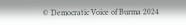© Democratic Voice of Burma 2024